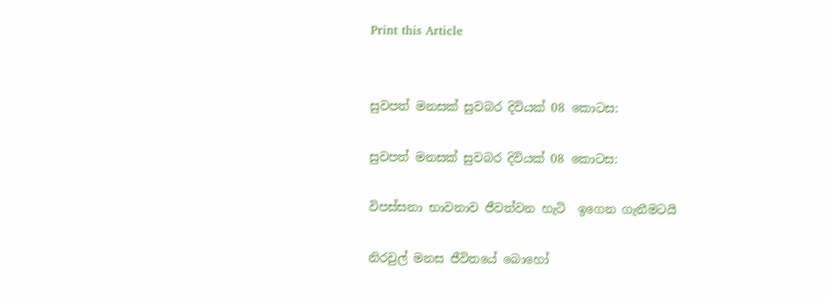Print this Article


සුවපත් මනසක් සුවබර දිවියක් 08 කොටස:

සුවපත් මනසක් සුවබර දිවියක් 08 කොටස:

විපස්සනා භාවනාව ජීවත්වන හැටි  ඉගෙන ගැනීමටයි

නිරවුල් මනස ජීවිතයේ බොහෝ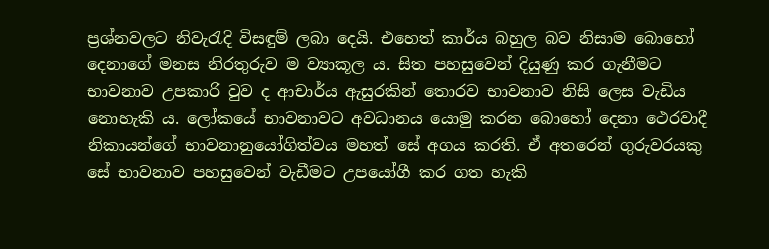ප්‍රශ්නවලට නිවැරැදි විසඳුම් ලබා දෙයි. එහෙත් කාර්ය බහුල බව නිසාම බොහෝ දෙනාගේ මනස නිරතුරුව ම ව්‍යාකූල ය. සිත පහසුවෙන් දියුණු කර ගැනීමට භාවනාව උපකාරි වුව ද ආචාර්ය ඇසුරකින් තොරව භාවනාව නිසි ලෙස වැඩිය නොහැකි ය. ලෝකයේ භාවනාවට අවධානය යොමු කරන බොහෝ දෙනා ථෙරවාදී නිකායන්ගේ භාවනානුයෝගිත්වය මහත් සේ අගය කරති. ඒ අතරෙන් ගුරුවරයකු සේ භාවනාව පහසුවෙන් වැඩීමට උපයෝගී කර ගත හැකි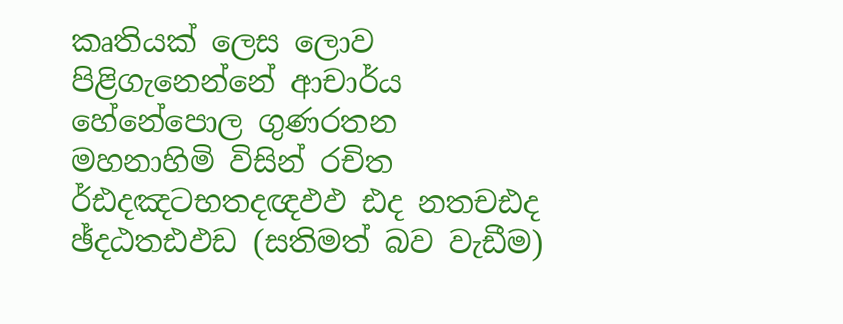කෘතියක් ලෙස ලොව පිළිගැනෙන්නේ ආචාර්ය හේනේපොල ගුණරතන මහනාහිමි විසින් රචිත ර්ඪදඤටභතදඥඵඵ ඪද නතචඪද ඡ්දඨතඪඵඩ (සතිමත් බව වැඩීම)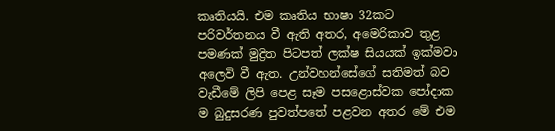කෘතියයි. එම කෘතිය භාෂා 32කට පරිවර්තනය වී ඇති අතර, අමෙරිකාව තුළ පමණක් මුද්‍රිත පිටපත් ලක්ෂ සියයක් ඉක්මවා අලෙවි වී ඇත. උන්වහන්සේගේ සතිමත් බව වැඩීමේ ලිපි පෙළ සෑම පසළොස්වක පෝදාක ම බුදුසරණ පුවත්පතේ පළවන අතර මේ එම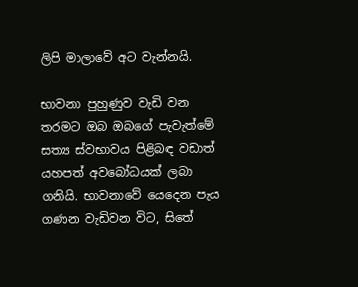ලිපි මාලාවේ අට වැන්නයි.

භාවනා පුහුණුව වැඩි වන තරමට ඔබ ඔබගේ පැවැත්මේ සත්‍ය ස්වභාවය පිළිබඳ වඩාත් යහපත් අවබෝධයක් ලබා ගනියි. භාවනාවේ යෙදෙන පැය ගණන වැඩිවන විට, සිතේ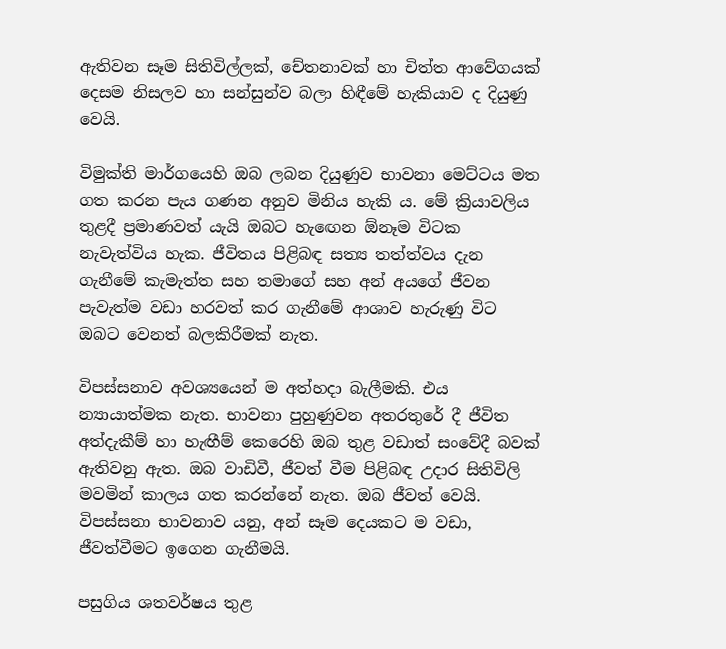ඇතිවන සෑම සිතිවිල්ලක්, චේතනාවක් හා චිත්ත ආවේගයක් දෙසම නිසලව හා සන්සුන්ව බලා හිඳීමේ හැකියාව ද දියුණු වෙයි.

විමුක්ති මාර්ගයෙහි ඔබ ලබන දියුණුව භාවනා මෙට්ටය මත ගත කරන පැය ගණන අනුව මිනිය හැකි ය. මේ ක්‍රියාවලිය තුළදී ප්‍රමාණවත් යැයි ඔබට හැඟෙන ඕනෑම විටක නැවැත්විය හැක. ජීවිතය පිළිබඳ සත්‍ය තත්ත්වය දැන ගැනීමේ කැමැත්ත සහ තමාගේ සහ අන් අයගේ ජීවන පැවැත්ම වඩා හරවත් කර ගැනීමේ ආශාව හැරුණු විට ඔබට වෙනත් බලකිරීමක් නැත.

විපස්සනාව අවශ්‍යයෙන් ම අත්හදා බැලීමකි. එය න්‍යායාත්මක නැත. භාවනා පුහුණුවන අතරතුරේ දී ජීවිත අත්දැකීම් හා හැඟීම් කෙරෙහි ඔබ තුළ වඩාත් සංවේදී බවක් ඇතිවනු ඇත. ඔබ වාඩිවී, ජීවත් වීම පිළිබඳ උදාර සිතිවිලි මවමින් කාලය ගත කරන්නේ නැත. ඔබ ජීවත් වෙයි. විපස්සනා භාවනාව යනු, අන් සෑම දෙයකට ම වඩා, ජීවත්වීමට ඉගෙන ගැනීමයි.

පසුගිය ශතවර්ෂය තුළ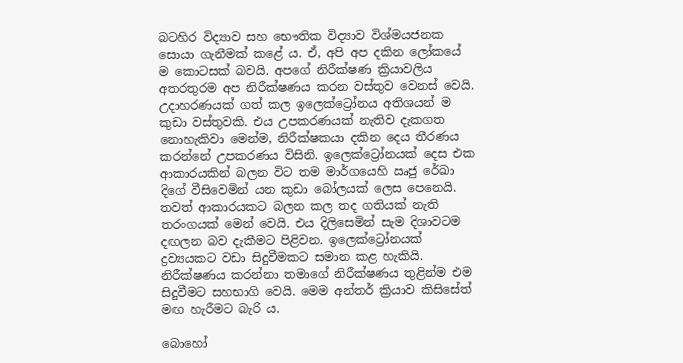බටහිර විද්‍යාව සහ භෞතික විද්‍යාව විශ්මයජනක සොයා ගැනීමක් කළේ ය. ඒ, අපි අප දකින ලෝකයේ ම කොටසක් බවයි. අපගේ නිරීක්ෂණ ක්‍රියාවලිය අතරතුරම අප නිරීක්ෂණය කරන වස්තුව වෙනස් වෙයි. උදාහරණයක් ගත් කල ඉලෙක්ට්‍රෝනය අතිශයන් ම කුඩා වස්තුවකි. එය උපකරණයක් නැතිව දැකගත නොහැකිවා මෙන්ම, නිරීක්ෂකයා දකින දෙය තීරණය කරන්නේ උපකරණය විසිනි. ඉලෙක්ට්‍රෝනයක් දෙස එක ආකාරයකින් බලන විට තම මාර්ගයෙහි ඍජු රේඛා දිගේ වීසිවෙමින් යන කුඩා බෝලයක් ලෙස පෙනෙයි. තවත් ආකාරයකට බලන කල තද ගතියක් නැති තරංගයක් මෙන් වෙයි. එය දිලිසෙමින් සැම දිශාවටම දඟලන බව දැකීමට පිළිවන. ඉලෙක්ට්‍රෝනයක් ද්‍රව්‍යයකට වඩා සිදුවීමකට සමාන කළ හැකියි. නිරීක්ෂණය කරන්නා තමාගේ නිරීක්ෂණය තුළින්ම එම සිදුවීමට සහභාගි වෙයි. මෙම අන්තර් ක්‍රියාව කිසිසේත් මඟ හැරීමට බැරි ය.

බොහෝ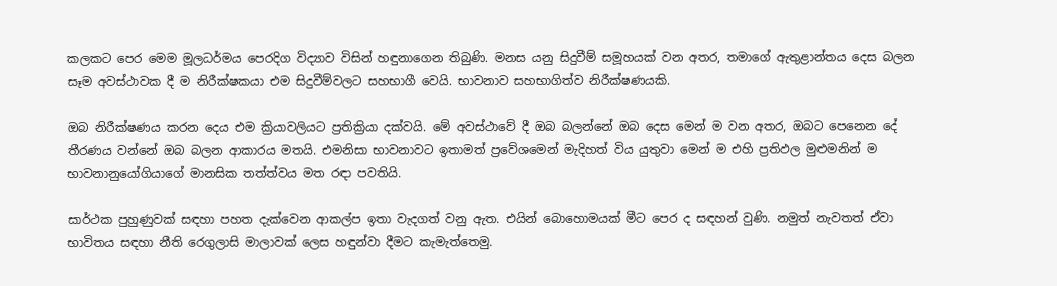කලකට පෙර මෙම මූලධර්මය පෙරදිග විද්‍යාව විසින් හඳුනාගෙන තිබුණි. මනස යනු සිදුවීම් සමූහයක් වන අතර, තමාගේ ඇතුළාන්තය දෙස බලන සෑම අවස්ථාවක දී ම නිරීක්ෂකයා එම සිදුවීම්වලට සහභාගී වෙයි. භාවනාව සහභාගිත්ව නිරීක්ෂණයකි.

ඔබ නිරීක්ෂණය කරන දෙය එම ක්‍රියාවලියට ප්‍රතික්‍රියා දක්වයි. මේ අවස්ථාවේ දී ඔබ බලන්නේ ඔබ දෙස මෙන් ම වන අතර, ඔබට පෙනෙන දේ තීරණය වන්නේ ඔබ බලන ආකාරය මතයි. එමනිසා භාවනාවට ඉතාමත් ප්‍රවේශමෙන් මැදිහත් විය යුතුවා මෙන් ම එහි ප්‍රතිඵල මුළුමනින් ම භාවනානුයෝගියාගේ මානසික තත්ත්වය මත රඳා පවතියි.

සාර්ථක පුහුණුවක් සඳහා පහත දැක්වෙන ආකල්ප ඉතා වැදගත් වනු ඇත. එයින් බොහොමයක් මීට පෙර ද සඳහන් වුණි. නමුත් නැවතත් ඒවා භාවිතය සඳහා නීති රෙගුලාසි මාලාවක් ලෙස හඳුන්වා දීමට කැමැත්තෙමු.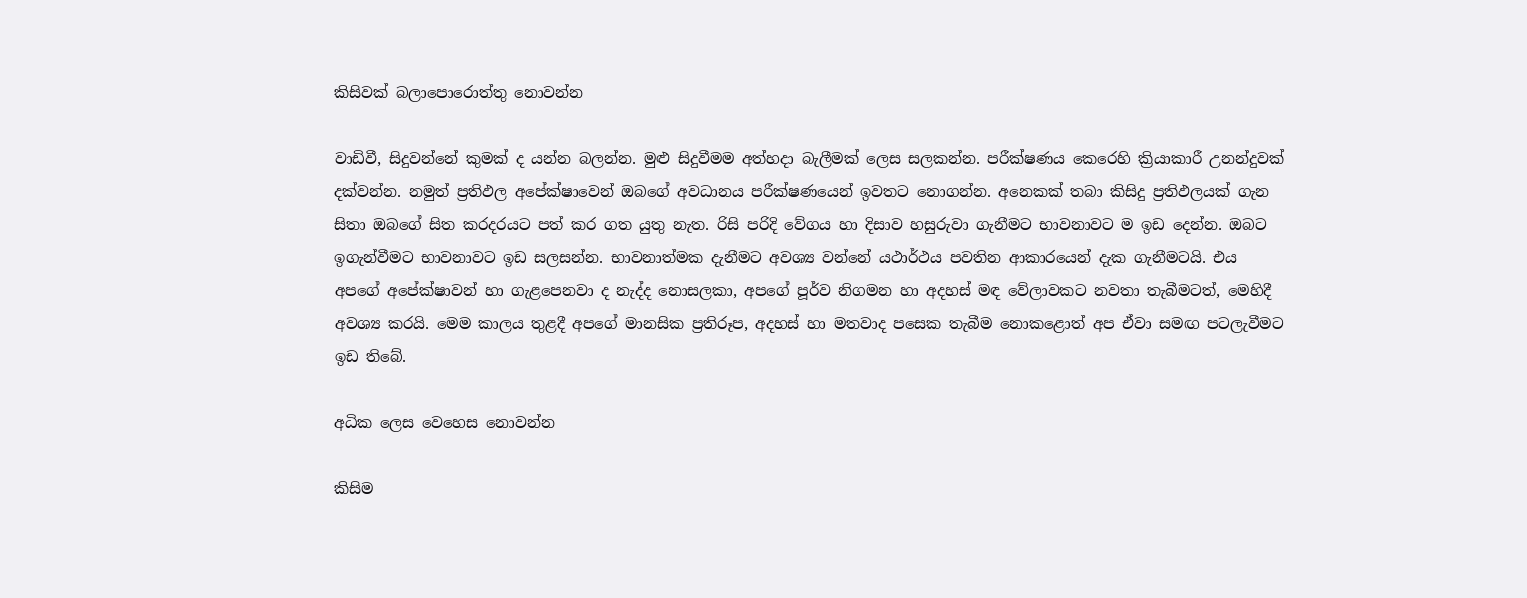කිසිවක් බලාපොරොත්තු නොවන්න

වාඩිවී, සිදුවන්නේ කුමක් ද යන්න බලන්න. මුළු සිදුවීමම අත්හදා බැලීමක් ලෙස සලකන්න. පරීක්ෂණය කෙරෙහි ක්‍රියාකාරී උනන්දුවක් දක්වන්න. නමුත් ප්‍රතිඵල අපේක්ෂාවෙන් ඔබගේ අවධානය පරීක්ෂණයෙන් ඉවතට නොගන්න. අනෙකක් තබා කිසිදු ප්‍රතිඵලයක් ගැන සිතා ඔබගේ සිත කරදරයට පත් කර ගත යුතු නැත. රිසි පරිදි වේගය හා දිසාව හසුරුවා ගැනීමට භාවනාවට ම ඉඩ දෙන්න. ඔබට ඉගැන්වීමට භාවනාවට ඉඩ සලසන්න. භාවනාත්මක දැනීමට අවශ්‍ය වන්නේ යථාර්ථය පවතින ආකාරයෙන් දැක ගැනීමටයි. එය අපගේ අපේක්ෂාවන් හා ගැළපෙනවා ද නැද්ද නොසලකා, අපගේ පූර්ව නිගමන හා අදහස් මඳ වේලාවකට නවතා තැබීමටත්, මෙහිදී අවශ්‍ය කරයි. මෙම කාලය තුළදී අපගේ මානසික ප්‍රතිරූප, අදහස් හා මතවාද පසෙක තැබීම නොකළොත් අප ඒවා සමඟ පටලැවීමට ඉඩ තිබේ.

අධික ලෙස වෙහෙස නොවන්න

කිසිම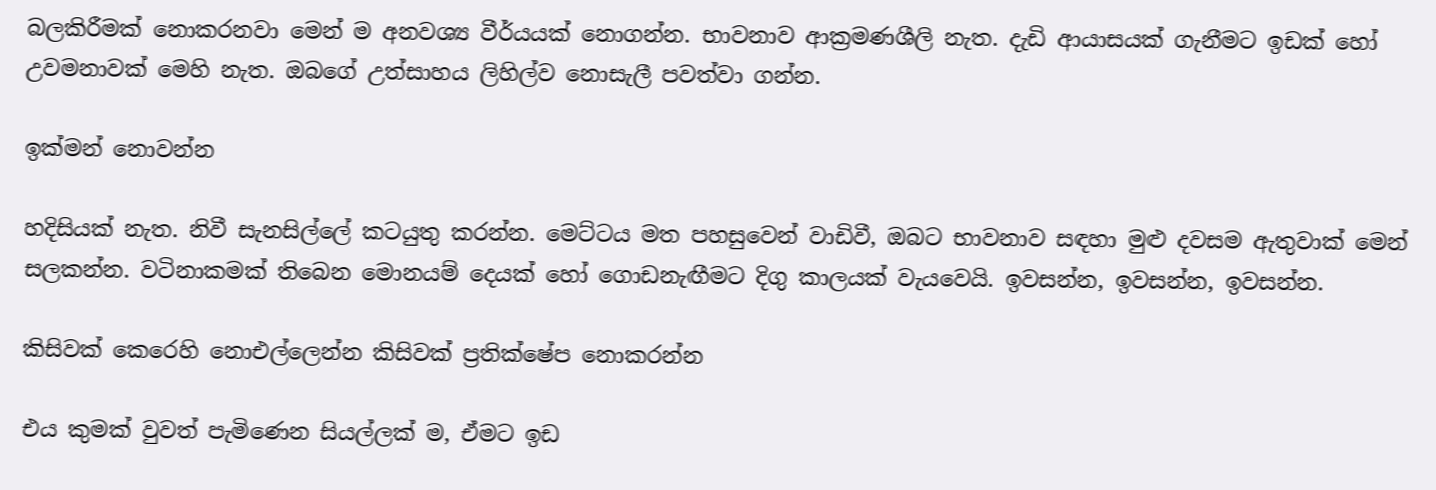බලකිරීමක් නොකරනවා මෙන් ම අනවශ්‍ය වීර්යයක් නොගන්න. භාවනාව ආක්‍රමණශීලි නැත. දැඩි ආයාසයක් ගැනීමට ඉඩක් හෝ උවමනාවක් මෙහි නැත. ඔබගේ උත්සාහය ලිහිල්ව නොසැලී පවත්වා ගන්න.

ඉක්මන් නොවන්න

හදිසියක් නැත. නිවී සැනසිල්ලේ කටයුතු කරන්න. මෙට්ටය මත පහසුවෙන් වාඩිවී, ඔබට භාවනාව සඳහා මුළු දවසම ඇතුවාක් මෙන් සලකන්න. වටිනාකමක් තිබෙන මොනයම් දෙයක් හෝ ගොඩනැඟීමට දිගු කාලයක් වැයවෙයි. ඉවසන්න, ඉවසන්න, ඉවසන්න.

කිසිවක් කෙරෙහි නොඑල්ලෙන්න කිසිවක් ප්‍රතික්ෂේප නොකරන්න

එය කුමක් වුවත් පැමිණෙන සියල්ලක් ම, ඒමට ඉඩ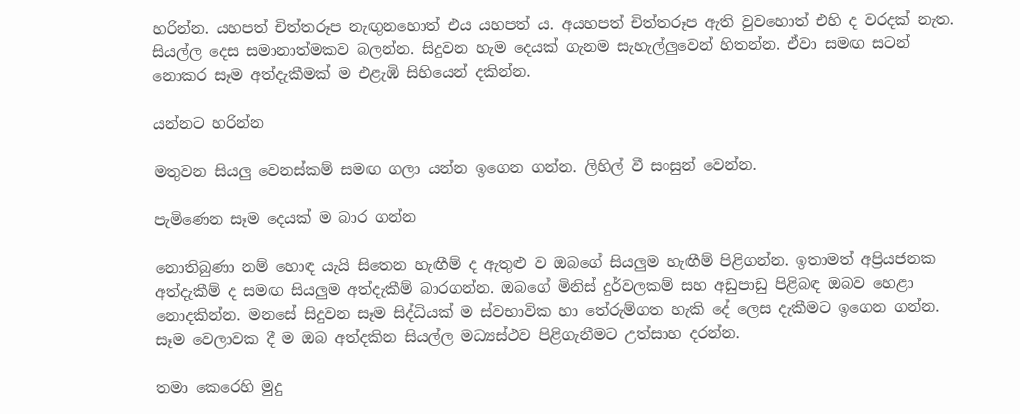හරින්න. යහපත් චිත්තරූප නැඟුනහොත් එය යහපත් ය. අයහපත් චිත්තරූප ඇති වුවහොත් එහි ද වරදක් නැත. සියල්ල දෙස සමානාත්මකව බලන්න. සිදුවන හැම දෙයක් ගැනම සැහැල්ලුවෙන් හිතන්න. ඒවා සමඟ සටන් නොකර සෑම අත්දැකීමක් ම එළැඹි සිහියෙන් දකින්න.

යන්නට හරින්න

මතුවන සියලු වෙනස්කම් සමඟ ගලා යන්න ඉගෙන ගන්න. ලිහිල් වී සංසුන් වෙන්න.

පැමිණෙන සෑම දෙයක් ම බාර ගන්න

නොතිබුණා නම් හොඳ යැයි සිතෙන හැඟීම් ද ඇතුළු ව ඔබගේ සියලුම හැඟීම් පිළිගන්න. ඉතාමත් අප්‍රියජනක අත්දැකීම් ද සමඟ සියලුම අත්දැකීම් බාරගන්න. ඔබගේ මිනිස් දුර්වලකම් සහ අඩුපාඩු පිළිබඳ ඔබව හෙළා නොදකින්න. මනසේ සිදුවන සෑම සිද්ධියක් ම ස්වභාවික හා තේරුම්ගත හැකි දේ ලෙස දැකීමට ඉගෙන ගන්න. සෑම වෙලාවක දී ම ඔබ අත්දකින සියල්ල මධ්‍යස්ථව පිළිගැනීමට උත්සාහ දරන්න.

තමා කෙරෙහි මුදු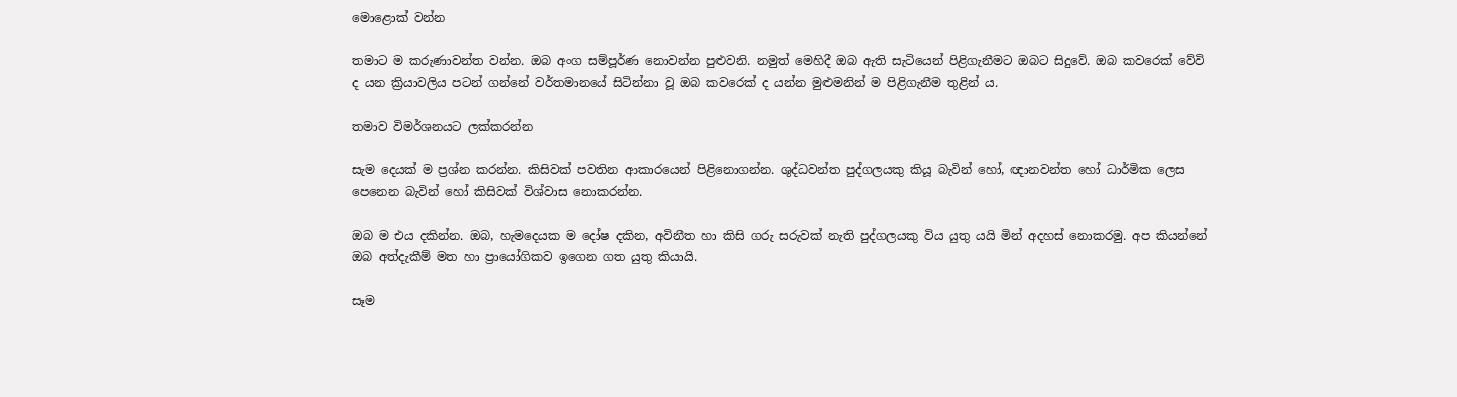මොළොක් වන්න

තමාට ම කරුණාවන්ත වන්න. ඔබ අංග සම්පූර්ණ නොවන්න පුළුවනි. නමුත් මෙහිදී ඔබ ඇති සැටියෙන් පිළිගැනීමට ඔබට සිදුවේ. ඔබ කවරෙක් වේවි ද යන ක්‍රියාවලිය පටන් ගන්නේ වර්තමානයේ සිටින්නා වූ ඔබ කවරෙක් ද යන්න මුළුමනින් ම පිළිගැනීම තුළින් ය.

තමාව විමර්ශනයට ලක්කරන්න

සැම දෙයක් ම ප්‍රශ්න කරන්න. කිසිවක් පවතින ආකාරයෙන් පිළිනොගන්න. ශුද්ධවන්ත පුද්ගලයකු කියූ බැවින් හෝ, ඥානවන්ත හෝ ධාර්මික ලෙස පෙනෙන බැවින් හෝ කිසිවක් විශ්වාස නොකරන්න.

ඔබ ම එය දකින්න. ඔබ, හැමදෙයක ම දෝෂ දකින, අවිනීත හා කිසි ගරු සරුවක් නැති පුද්ගලයකු විය යුතු යයි මින් අදහස් නොකරමු. අප කියන්නේ ඔබ අත්දැකීම් මත හා ප්‍රායෝගිකව ඉගෙන ගත යුතු කියායි.

සෑම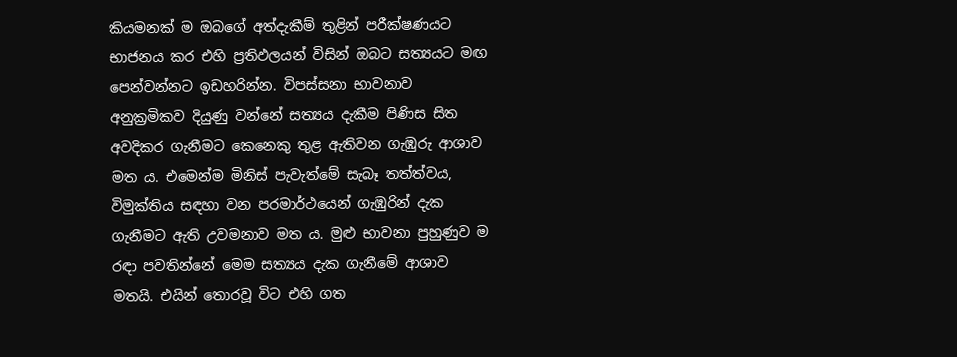කියමනක් ම ඔබගේ අත්දැකීම් තුළින් පරීක්ෂණයට භාජනය කර එහි ප්‍රතිඵලයන් විසින් ඔබට සත්‍යයට මඟ පෙන්වන්නට ඉඩහරින්න. විපස්සනා භාවනාව අනුක්‍රමිකව දියුණු වන්නේ සත්‍යය දැකීම පිණිස සිත අවදිකර ගැනීමට කෙනෙකු තුළ ඇතිවන ගැඹුරු ආශාව මත ය. එමෙන්ම මිනිස් පැවැත්මේ සැබෑ තත්ත්වය, විමුක්තිය සඳහා වන පරමාර්ථයෙන් ගැඹුරින් දැක ගැනීමට ඇති උවමනාව මත ය. මුළු භාවනා පුහුණුව ම රඳා පවතින්නේ මෙම සත්‍යය දැක ගැනීමේ ආශාව මතයි. එයින් තොරවූ විට එහි ගත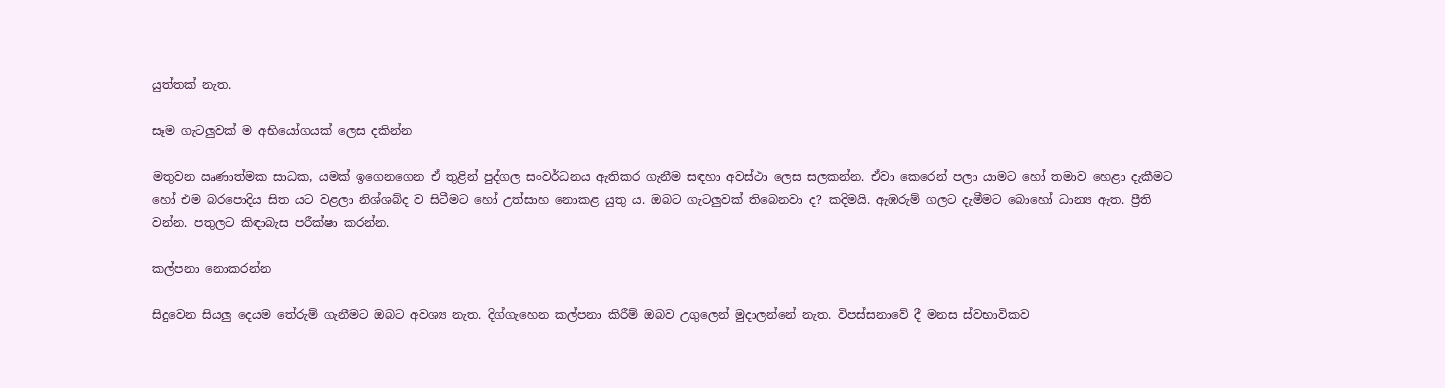යුත්තක් නැත.

සෑම ගැටලුවක් ම අභියෝගයක් ලෙස දකින්න

මතුවන ඍණාත්මක සාධක, යමක් ඉගෙනගෙන ඒ තුළින් පුද්ගල සංවර්ධනය ඇතිකර ගැනීම සඳහා අවස්ථා ලෙස සලකන්න. ඒවා කෙරෙන් පලා යාමට හෝ තමාව හෙළා දැකීමට හෝ එම බරපොදිය සිත යට වළලා නිශ්ශබ්ද ව සිටීමට හෝ උත්සාහ නොකළ යුතු ය. ඔබට ගැටලුවක් තිබෙනවා ද? කදිමයි. ඇඹරුම් ගලට දැමීමට බොහෝ ධාන්‍ය ඇත. ප්‍රීති වන්න. පතුලට කිඳාබැස පරීක්ෂා කරන්න.

කල්පනා නොකරන්න

සිදුවෙන සියලු දෙයම තේරුම් ගැනීමට ඔබට අවශ්‍ය නැත. දිග්ගැහෙන කල්පනා කිරීම් ඔබව උගුලෙන් මුදාලන්නේ නැත. විපස්සනාවේ දී මනස ස්වභාවිකව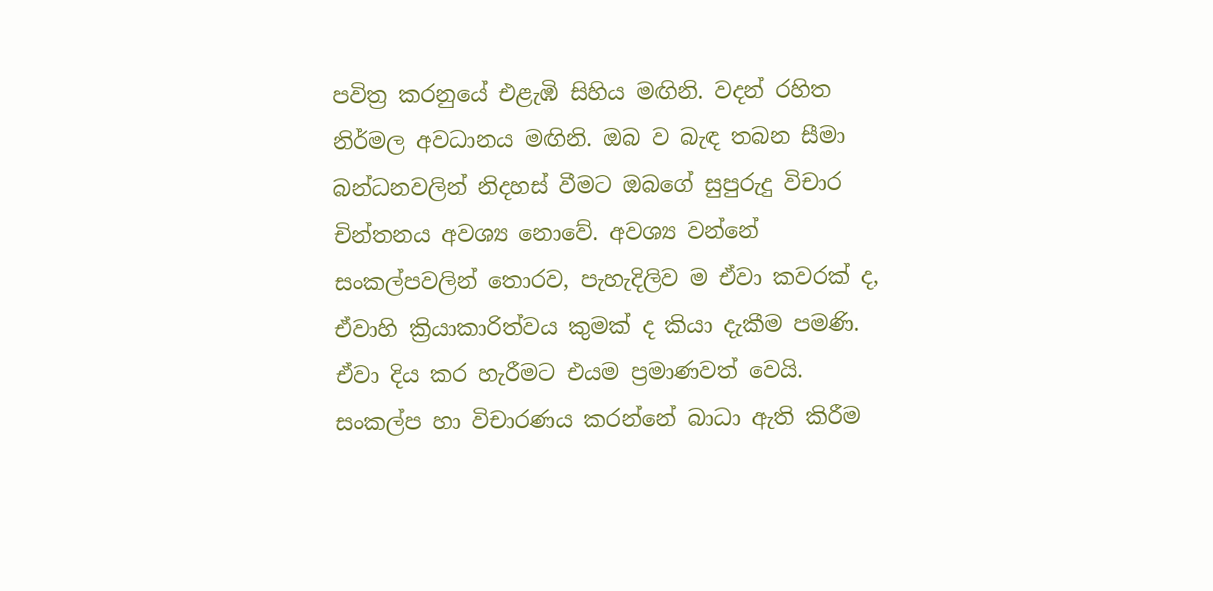පවිත්‍ර කරනුයේ එළැඹි සිහිය මඟිනි. වදන් රහිත නිර්මල අවධානය මඟිනි. ඔබ ව බැඳ තබන සීමා බන්ධනවලින් නිදහස් වීමට ඔබගේ සුපුරුදු විචාර චින්තනය අවශ්‍ය නොවේ. අවශ්‍ය වන්නේ සංකල්පවලින් තොරව, පැහැදිලිව ම ඒවා කවරක් ද, ඒවාහි ක්‍රියාකාරිත්වය කුමක් ද කියා දැකීම පමණි. ඒවා දිය කර හැරීමට එයම ප්‍රමාණවත් වෙයි. සංකල්ප හා විචාරණය කරන්නේ බාධා ඇති කිරීම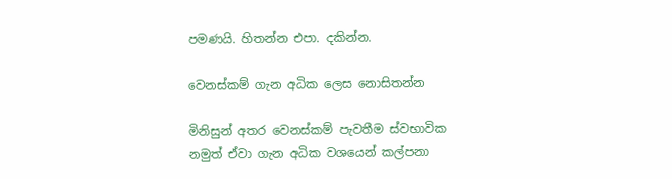පමණයි. හිතන්න එපා. දකින්න.

වෙනස්කම් ගැන අධික ලෙස නොසිතන්න

මිනිසුන් අතර වෙනස්කම් පැවතීම ස්වභාවික නමුත් ඒවා ගැන අධික වශයෙන් කල්පනා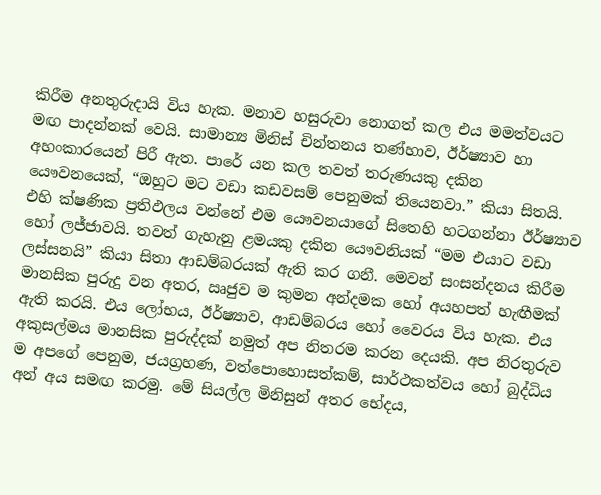කිරීම අනතුරුදායි විය හැක. මනාව හසුරුවා නොගත් කල එය මමත්වයට මඟ පාදන්නක් වෙයි. සාමාන්‍ය මිනිස් චින්තනය තණ්හාව, ඊර්ෂ්‍යාව හා අහංකාරයෙන් පිරී ඇත. පාරේ යන කල තවත් තරුණයකු දකින යෞවනයෙක්, “ඔහුට මට වඩා කඩවසම් පෙනුමක් තියෙනවා.” කියා සිතයි. එහි ක්ෂණික ප්‍රතිඵලය වන්නේ එම යෞවනයාගේ සිතෙහි හටගන්නා ඊර්ෂ්‍යාව හෝ ලජ්ජාවයි. තවත් ගැහැනු ළමයකු දකින යෞවනියක් “මම එයාට වඩා ලස්සනයි” කියා සිතා ආඩම්බරයක් ඇති කර ගනී. මෙවන් සංසන්දනය කිරීම මානසික පුරුදු වන අතර, ඍජුව ම කුමන අන්දමක හෝ අයහපත් හැඟීමක් ඇති කරයි. එය ලෝභය, ඊර්ෂ්‍යාව, ආඩම්බරය හෝ වෛරය විය හැක. එය අකුසල්මය මානසික පුරුද්දක් නමුත් අප නිතරම කරන දෙයකි. අප නිරතුරුව ම අපගේ පෙනුම, ජයග්‍රහණ, වත්පොහොසත්කම්, සාර්ථකත්වය හෝ බුද්ධිය අන් අය සමඟ කරමු. මේ සියල්ල මිනිසුන් අතර භේදය,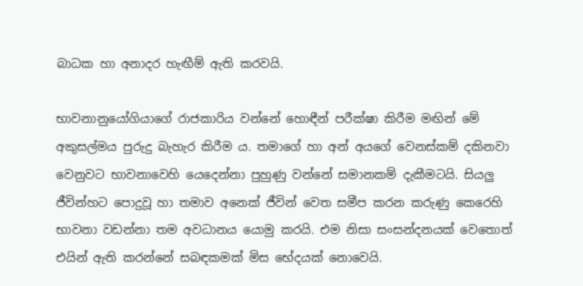බාධක හා අනාදර හැඟීම් ඇති කරවයි.

භාවනානුයෝගියාගේ රාජකාරිය වන්නේ හොඳීන් පරීක්ෂා කිරීම මඟින් මේ අකුසල්මය පුරුදු බැහැර කිරීම ය. තමාගේ හා අන් අයගේ වෙනස්කම් දකිනවා වෙනුවට භාවනාවෙහි යෙදෙන්නා පුහුණු වන්නේ සමානකම් දැකීමටයි. සියලු ජීවින්හට පොදුවූ හා තමාව අනෙක් ජීවින් වෙත සමීප කරන කරුණු කෙරෙහි භාවනා වඩන්නා තම අවධානය යොමු කරයි. එම නිසා සංසන්දනයක් වෙතොත් එයින් ඇති කරන්නේ සබඳකමක් මිස භේදයක් නොවෙයි.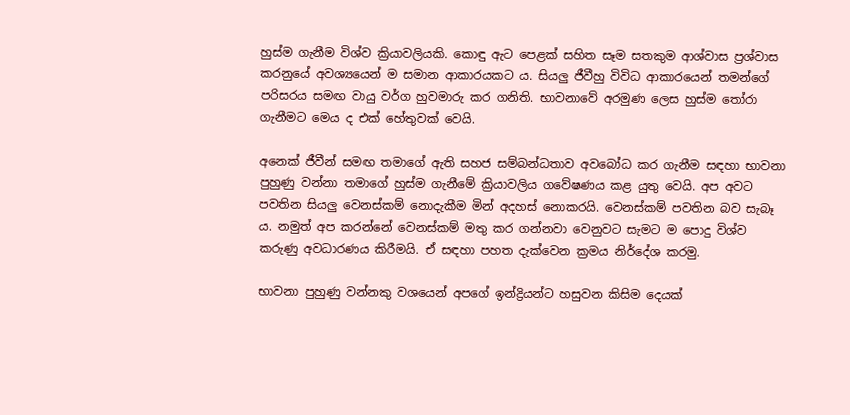හුස්ම ගැනීම විශ්ව ක්‍රියාවලියකි. කොඳු ඇට පෙළක් සහිත සෑම සතකුම ආශ්වාස ප්‍රශ්වාස කරනුයේ අවශ්‍යයෙන් ම සමාන ආකාරයකට ය. සියලු ජීවීහු විවිධ ආකාරයෙන් තමන්ගේ පරිසරය සමඟ වායු වර්ග හුවමාරු කර ගනිති. භාවනාවේ අරමුණ ලෙස හුස්ම තෝරා ගැනීමට මෙය ද එක් හේතුවක් වෙයි.

අනෙක් ජීවීන් සමඟ තමාගේ ඇති සහජ සම්බන්ධතාව අවබෝධ කර ගැනීම සඳහා භාවනා පුහුණු වන්නා තමාගේ හුස්ම ගැනීමේ ක්‍රියාවලිය ගවේෂණය කළ යුතු වෙයි. අප අවට පවතින සියලු වෙනස්කම් නොදැකීම මින් අදහස් නොකරයි. වෙනස්කම් පවතින බව සැබෑ ය. නමුත් අප කරන්නේ වෙනස්කම් මතු කර ගන්නවා වෙනුවට සැමට ම පොදු විශ්ව කරුණු අවධාරණය කිරීමයි. ඒ සඳහා පහත දැක්වෙන ක්‍රමය නිර්දේශ කරමු.

භාවනා පුහුණු වන්නකු වශයෙන් අපගේ ඉන්ද්‍රියන්ට හසුවන කිසිම දෙයක්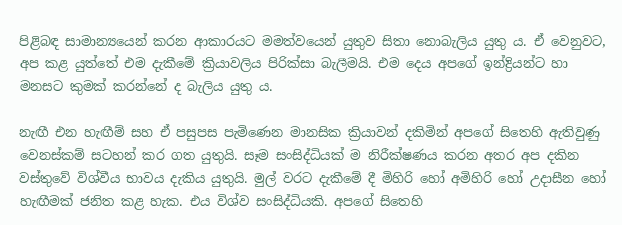පිළිබඳ සාමාන්‍යයෙන් කරන ආකාරයට මමත්වයෙන් යුතුව සිතා නොබැලිය යුතු ය. ඒ වෙනුවට, අප කළ යුත්තේ එම දැකීමේ ක්‍රියාවලිය පිරික්සා බැලීමයි. එම දෙය අපගේ ඉන්ද්‍රියන්ට හා මනසට කුමක් කරන්නේ ද බැලිය යුතු ය.

නැඟී එන හැඟීම් සහ ඒ පසුපස පැමිණෙන මානසික ක්‍රියාවන් දකිමින් අපගේ සිතෙහි ඇතිවුණු වෙනස්කම් සටහන් කර ගත යුතුයි. සෑම සංසිද්ධියක් ම නිරීක්ෂණය කරන අතර අප දකින වස්තුවේ විශ්වීය භාවය දැකිය යුතුයි. මුල් වරට දැකීමේ දී මිහිරි හෝ අමිහිරි හෝ උදාසීන හෝ හැඟීමක් ජනිත කළ හැක. එය විශ්ව සංසිද්ධියකි. අපගේ සිතෙහි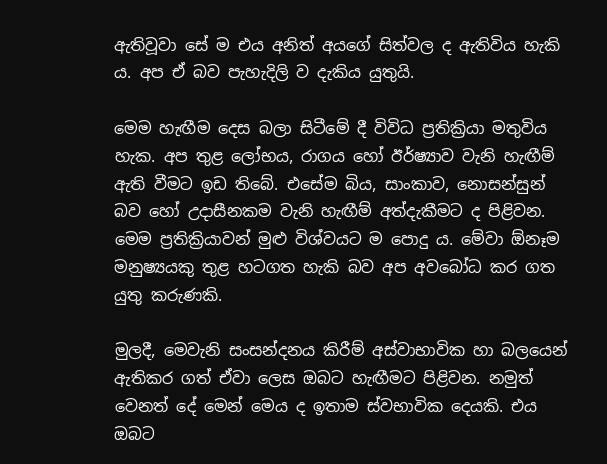ඇතිවූවා සේ ම එය අනිත් අයගේ සිත්වල ද ඇතිවිය හැකි ය. අප ඒ බව පැහැදිලි ව දැකිය යුතුයි.

මෙම හැඟීම දෙස බලා සිටීමේ දී විවිධ ප්‍රතික්‍රියා මතුවිය හැක. අප තුළ ලෝභය, රාගය හෝ ඊර්ෂ්‍යාව වැනි හැඟීම් ඇති වීමට ඉඩ තිබේ. එසේම බිය, සාංකාව, නොසන්සුන් බව හෝ උදාසීනකම වැනි හැඟීම් අත්දැකීමට ද පිළිවන. මෙම ප්‍රතික්‍රියාවන් මුළු විශ්වයට ම පොදු ය. මේවා ඕනෑම මනුෂ්‍යයකු තුළ හටගත හැකි බව අප අවබෝධ කර ගත යුතු කරුණකි.

මුලදී, මෙවැනි සංසන්දනය කිරීම් අස්වාභාවික හා බලයෙන් ඇතිකර ගත් ඒවා ලෙස ඔබට හැඟීමට පිළිවන. නමුත් වෙනත් දේ මෙන් මෙය ද ඉතාම ස්වභාවික දෙයකි. එය ඔබට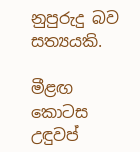නුපුරුදු බව සත්‍යයකි.

මීළඟ කොටස උඳුවප්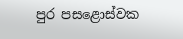පුර පසළොස්වක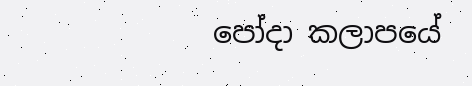පෝදා කලාපයේ